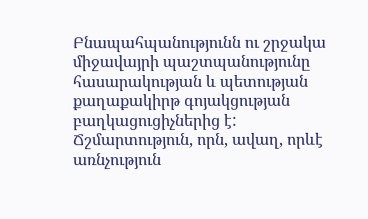Բնապահպանությունն ու շրջակա միջավայրի պաշտպանությունը հասարակության և պետության քաղաքակիրթ գոյակցության բաղկացուցիչներից է: Ճշմարտություն, որն, ավաղ, որևէ առնչություն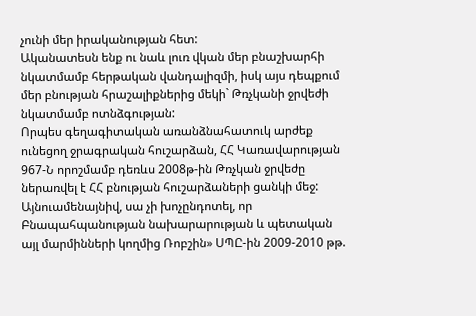չունի մեր իրականության հետ:
Ականատեսն ենք ու նաև լուռ վկան մեր բնաշխարհի նկատմամբ հերթական վանդալիզմի, իսկ այս դեպքում մեր բնության հրաշալիքներից մեկի` Թռչկանի ջրվեժի նկատմամբ ոտնձգության:
Որպես գեղագիտական առանձնահատուկ արժեք ունեցող ջրագրական հուշարձան, ՀՀ Կառավարության 967-Ն որոշմամբ դեռևս 2008թ-ին Թռչկան ջրվեժը ներառվել է ՀՀ բնության հուշարձաների ցանկի մեջ: Այնուամենայնիվ, սա չի խոչընդոտել, որ Բնապահպանության նախարարության և պետական այլ մարմինների կողմից Ռոբշին» ՍՊԸ-ին 2009-2010 թթ.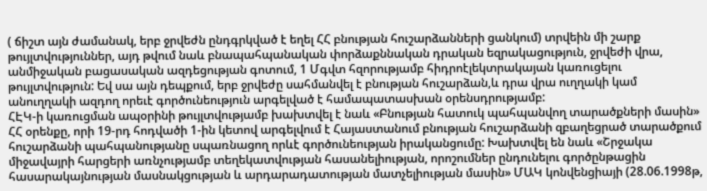( ճիշտ այն ժամանակ, երբ ջրվեժն ընդգրկված է եղել ՀՀ բնության հուշարձանների ցանկում) տրվեին մի շարք թույլտվություններ, այդ թվում նաև բնապահպանական փորձաքննական դրական եզրակացություն, ջրվեժի վրա, անմիջական բացասական ազդեցության գոտում, 1 Մգվտ հզորությամբ հիդրոէլեկտրակայան կառուցելու թույլտվություն: Եվ սա այն դեպքում, երբ ջրվեժը սահմանվել է բնության հուշարձան,և դրա վրա ուղղակի կամ անուղղակի ազդող որեւէ գործունեություն արգելված է համապատասխան օրենսդրությամբ:
ՀԷԿ-ի կառուցման ապօրինի թույլտվությամբ խախտվել է նաև «Բնության հատուկ պահպանվող տարածքների մասին» ՀՀ օրենքը, որի 19-րդ հոդվածի 1-ին կետով արգելվում է Հայաստանում բնության հուշարձանի զբաղեցրած տարածքում հուշարձանի պահպանությանը սպառնացող որևէ գործունեության իրականցումը: Խախտվել են նաև «Շրջակա միջավայրի հարցերի առնչությամբ տեղեկատվության հասանելիության, որոշումներ ընդունելու գործընթացին հասարակայնության մասնակցության և արդարադատության մատչելիության մասին» ՄԱԿ կոնվենցիայի (28.06.1998թ,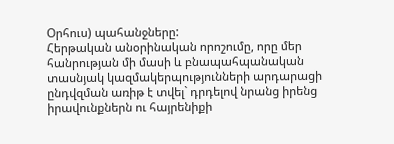Օրհուս) պահանջները:
Հերթական անօրինական որոշումը, որը մեր հանրության մի մասի և բնապահպանական տասնյակ կազմակերպությունների արդարացի ընդվզման առիթ է տվել` դրդելով նրանց իրենց իրավունքներն ու հայրենիքի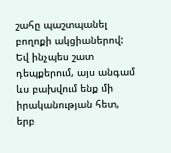շահը պաշտպանել բողոքի ակցիաներով: Եվ ինչպես շատ դեպքերում, այս անգամ ևս բախվում ենք մի իրականության հետ, երբ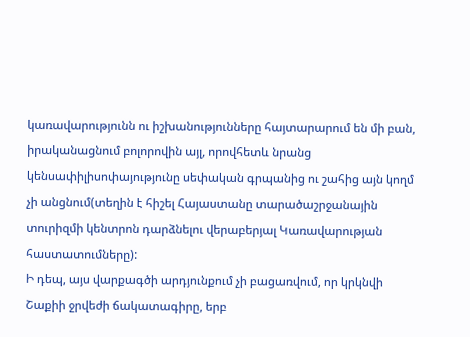կառավարությունն ու իշխանությունները հայտարարում են մի բան, իրականացնում բոլորովին այլ, որովհետև նրանց կենսափիլիսոփայությունը սեփական գրպանից ու շահից այն կողմ չի անցնում(տեղին է հիշել Հայաստանը տարածաշրջանային տուրիզմի կենտրոն դարձնելու վերաբերյալ Կառավարության հաստատումները):
Ի դեպ, այս վարքագծի արդյունքում չի բացառվում, որ կրկնվի Շաքիի ջրվեժի ճակատագիրը, երբ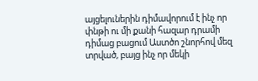այցելուներին դիմավորում է ինչ որ փնթի ու մի քանի հազար դրամի դիմաց բացում Աստծո շնորհով մեզ տրված, բայց ինչ որ մեկի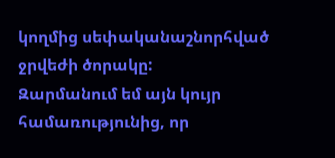կողմից սեփականաշնորհված ջրվեժի ծորակը:
Զարմանում եմ այն կույր համառությունից, որ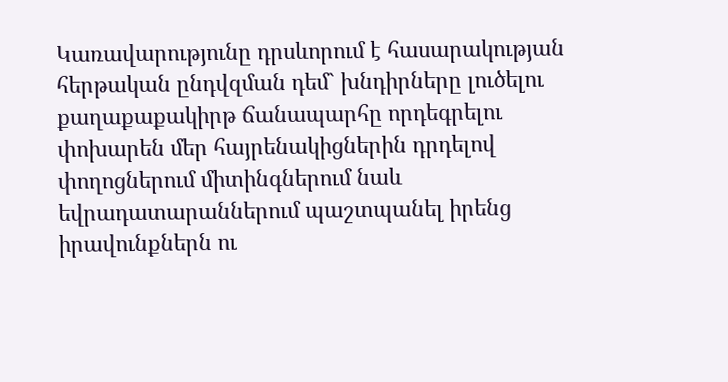Կառավարությունը դրսևորում է հասարակության հերթական ընդվզման դեմ` խնդիրները լուծելու քաղաքաքակիրթ ճանապարհը որդեգրելու փոխարեն մեր հայրենակիցներին դրդելով փողոցներում միտինգներում նաև եվրադատարաններում պաշտպանել իրենց իրավունքներն ու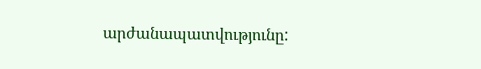արժանապատվությունը: